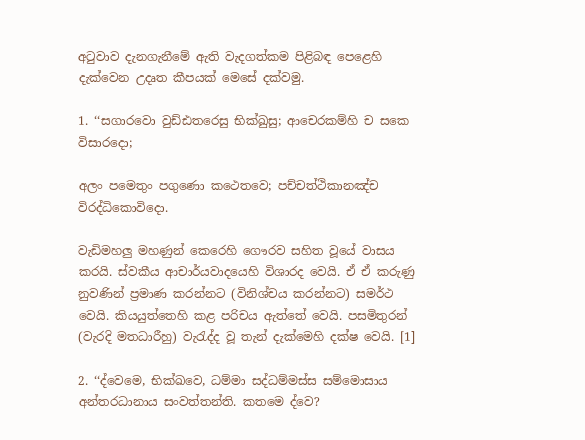අටුවාව දැනගැනීමේ ඇති වැදගත්කම පිළිබඳ පෙළෙහි දැක්වෙන උදෘත කීපයක් මෙසේ දක්වමු.

1. ‘‘සගාරවො වුඩ්‌ඪතරෙසු භික්‌ඛුසු; ආචෙරකම්‌හි ච සකෙ විසාරදො;

අලං පමෙතුං පගුණො කථෙතවෙ; පච්‌චත්‌ථිකානඤ්‌ච විරද්‌ධිකොවිදො.

වැඩිමහලු මහණුන් කෙරෙහි ගෞරව සහිත වූයේ වාසය කරයි. ස්වකීය ආචාර්යවාදයෙහි විශාරද වෙයි. ඒ ඒ කරුණු නුවණින් ප්‍රමාණ කරන්නට (විනිශ්චය කරන්නට) සමර්ථ වෙයි. කියයුත්තෙහි කළ පරිචය ඇත්තේ වෙයි. පසමිතුරන් (වැරදි මතධාරීහු) වැරැද්ද වූ තැන් දැක්මෙහි දක්ෂ වෙයි. [1]

2. ‘‘ද්‌වෙමෙ, භික්‌ඛවෙ, ධම්‌මා සද්‌ධම්‌මස්‌ස සම්‌මොසාය අන්‌තරධානාය සංවත්‌තන්‌ති. කතමෙ ද්‌වෙ?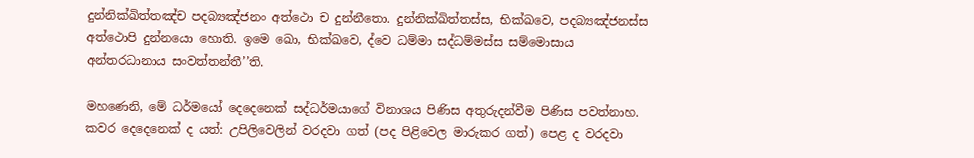දුන්‌නික්‌ඛිත්‌තඤ්‌ච පදබ්‍යඤ්‌ජනං අත්‌ථො ච දුන්‌නීතො. දුන්‌නික්‌ඛිත්‌තස්‌ස, භික්‌ඛවෙ, පදබ්‍යඤ්‌ජනස්‌ස අත්‌ථොපි දුන්‌නයො හොති. ඉමෙ ඛො, භික්‌ඛවෙ, ද්‌වෙ ධම්‌මා සද්‌ධම්‌මස්‌ස සම්‌මොසාය අන්‌තරධානාය සංවත්‌තන්‌තී’’ති.

මහණෙනි, මේ ධර්මයෝ දෙදෙනෙක් සද්ධර්මයාගේ විනාශය පිණිස අතුරුදන්වීම පිණිස පවත්නාහ. කවර දෙදෙනෙක් ද යත්: උපිලිවෙලින් වරදවා ගත් (පද පිළිවෙල මාරුකර ගත්) පෙළ ද වරදවා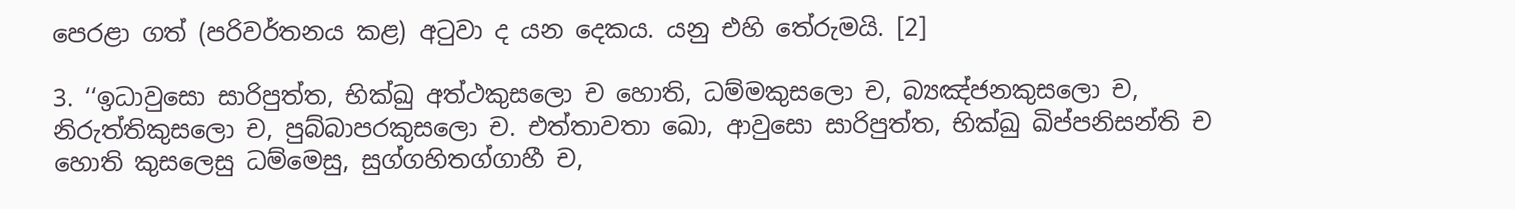පෙරළා ගත් (පරිවර්තනය කළ) අටුවා ද යන දෙකය. යනු එහි තේරුමයි. [2]

3. ‘‘ඉධාවුසො සාරිපුත්‌ත, භික්‌ඛු අත්‌ථකුසලො ච හොති, ධම්‌මකුසලො ච, බ්‍යඤ්‌ජනකුසලො ච, නිරුත්‌තිකුසලො ච, පුබ්‌බාපරකුසලො ච. එත්‌තාවතා ඛො, ආවුසො සාරිපුත්‌ත, භික්‌ඛු ඛිප්‌පනිසන්‌ති ච හොති කුසලෙසු ධම්‌මෙසු, සුග්‌ගහිතග්‌ගාහී ච,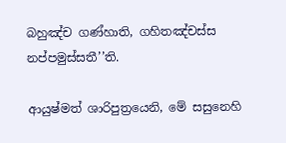බහුඤ්‌ච ගණ්‌හාති, ගහිතඤ්‌චස්‌ස නප්‌පමුස්‌සතී’’ති.

ආයුෂ්මත් ශාරිපුත්‍රයෙනි, මේ සසුනෙහි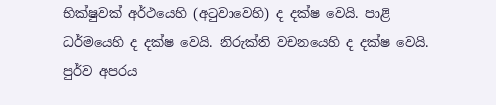භික්ෂුවක් අර්ථයෙහි (අටුවාවෙහි) ද දක්ෂ වෙයි. පාළි ධර්මයෙහි ද දක්ෂ වෙයි. නිරුක්ති වචනයෙහි ද දක්ෂ වෙයි. පුර්ව අපරය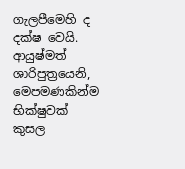ගැලපීමෙහි ද දක්ෂ වෙයි. ආයුෂ්මත් ශාරිපුත්‍රයෙනි, මෙපමණකින්ම භික්ෂුවක් කුසල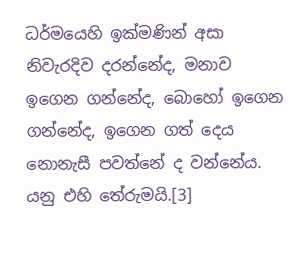ධර්මයෙහි ඉක්මණින් අසා නිවැරදිව දරන්නේද, මනාව ඉගෙන ගන්නේද, බොහෝ ඉගෙන ගන්නේද, ඉගෙන ගත් දෙය නොනැසී පවත්නේ ද වන්නේය. යනු එහි තේරුමයි.[3]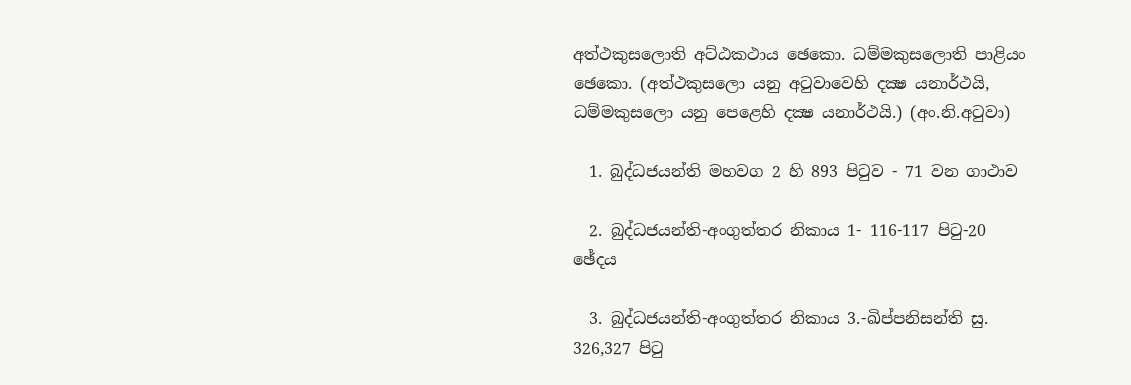අත්‌ථකුසලොති අට්‌ඨකථාය ඡෙකො. ධම්‌මකුසලොති පාළියං ඡෙකො. (අත්ථකුසලො යනු අටුවාවෙහි දක්‍ෂ යනාර්ථයි, ධම්මකුසලො යනු පෙළෙහි දක්‍ෂ යනාර්ථයි.) (අං.නි.අටුවා)

  1. බුද්ධජයන්ති මහවග 2 හි 893 පිටුව - 71 වන ගාථාව

  2. බුද්ධජයන්ති-අංගුත්තර නිකාය 1- 116-117 පිටු-20 ඡේදය

  3. බුද්ධජයන්ති-අංගුත්තර නිකාය 3.-ඛිප්පනිසන්ති සු. 326,327 පිටු